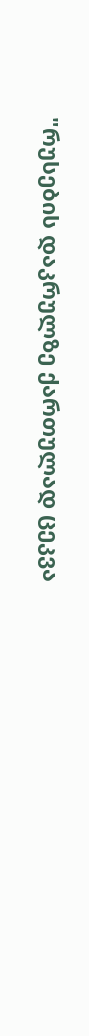"რუსების დაკრულზე ქართულად ცეკვა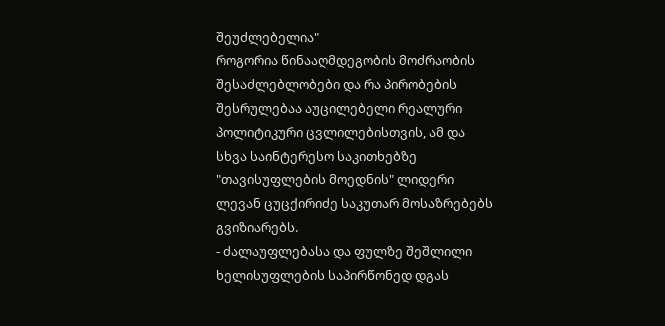შეუძლებელია"
როგორია წინააღმდეგობის მოძრაობის შესაძლებლობები და რა პირობების შესრულებაა აუცილებელი რეალური პოლიტიკური ცვლილებისთვის, ამ და სხვა საინტერესო საკითხებზე "თავისუფლების მოედნის" ლიდერი ლევან ცუცქირიძე საკუთარ მოსაზრებებს გვიზიარებს.
- ძალაუფლებასა და ფულზე შეშლილი ხელისუფლების საპირწონედ დგას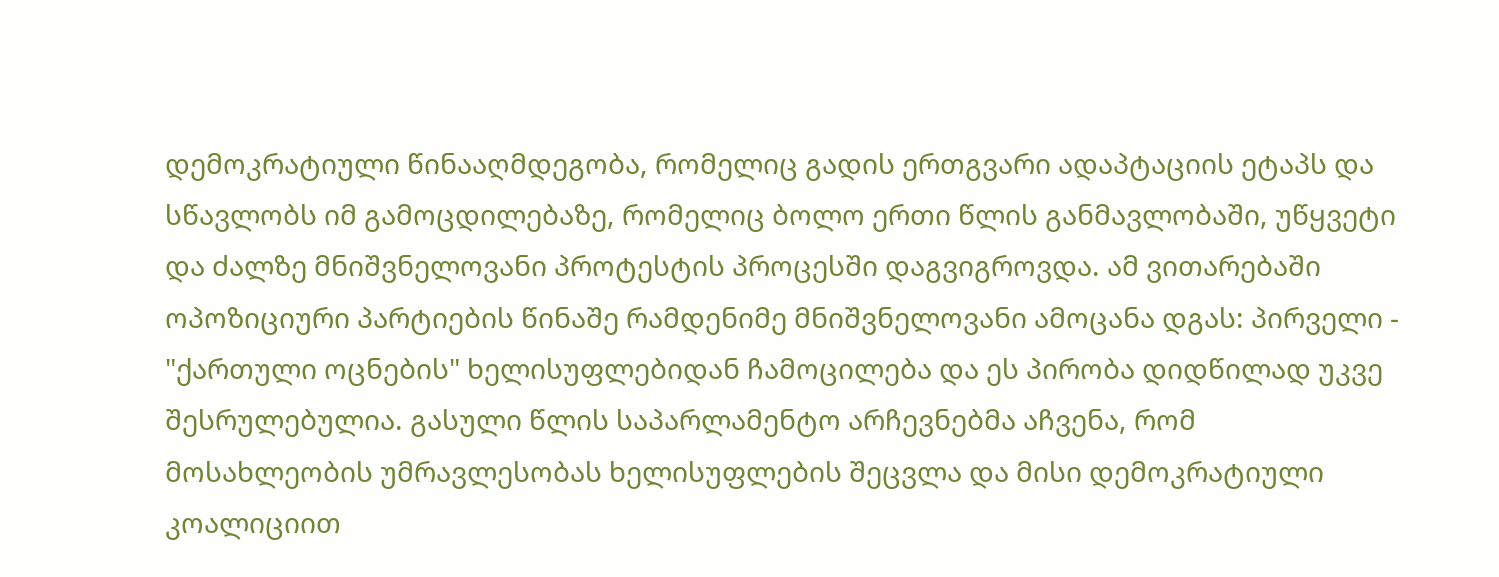დემოკრატიული წინააღმდეგობა, რომელიც გადის ერთგვარი ადაპტაციის ეტაპს და სწავლობს იმ გამოცდილებაზე, რომელიც ბოლო ერთი წლის განმავლობაში, უწყვეტი და ძალზე მნიშვნელოვანი პროტესტის პროცესში დაგვიგროვდა. ამ ვითარებაში ოპოზიციური პარტიების წინაშე რამდენიმე მნიშვნელოვანი ამოცანა დგას: პირველი - "ქართული ოცნების" ხელისუფლებიდან ჩამოცილება და ეს პირობა დიდწილად უკვე შესრულებულია. გასული წლის საპარლამენტო არჩევნებმა აჩვენა, რომ მოსახლეობის უმრავლესობას ხელისუფლების შეცვლა და მისი დემოკრატიული კოალიციით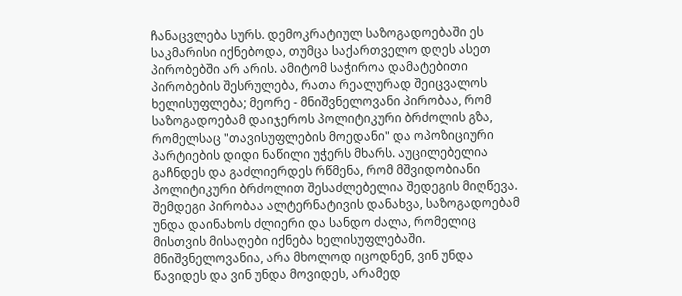ჩანაცვლება სურს. დემოკრატიულ საზოგადოებაში ეს საკმარისი იქნებოდა, თუმცა საქართველო დღეს ასეთ პირობებში არ არის. ამიტომ საჭიროა დამატებითი პირობების შესრულება, რათა რეალურად შეიცვალოს ხელისუფლება; მეორე - მნიშვნელოვანი პირობაა, რომ საზოგადოებამ დაიჯეროს პოლიტიკური ბრძოლის გზა, რომელსაც "თავისუფლების მოედანი" და ოპოზიციური პარტიების დიდი ნაწილი უჭერს მხარს. აუცილებელია გაჩნდეს და გაძლიერდეს რწმენა, რომ მშვიდობიანი პოლიტიკური ბრძოლით შესაძლებელია შედეგის მიღწევა. შემდეგი პირობაა ალტერნატივის დანახვა, საზოგადოებამ უნდა დაინახოს ძლიერი და სანდო ძალა, რომელიც მისთვის მისაღები იქნება ხელისუფლებაში. მნიშვნელოვანია, არა მხოლოდ იცოდნენ, ვინ უნდა წავიდეს და ვინ უნდა მოვიდეს, არამედ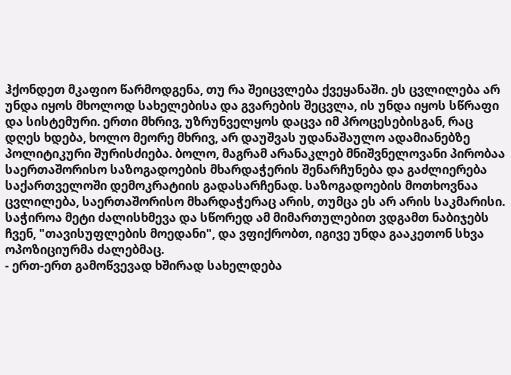ჰქონდეთ მკაფიო წარმოდგენა, თუ რა შეიცვლება ქვეყანაში. ეს ცვლილება არ უნდა იყოს მხოლოდ სახელებისა და გვარების შეცვლა, ის უნდა იყოს სწრაფი და სისტემური. ერთი მხრივ, უზრუნველყოს დაცვა იმ პროცესებისგან, რაც დღეს ხდება, ხოლო მეორე მხრივ, არ დაუშვას უდანაშაულო ადამიანებზე პოლიტიკური შურისძიება. ბოლო, მაგრამ არანაკლებ მნიშვნელოვანი პირობაა საერთაშორისო საზოგადოების მხარდაჭერის შენარჩუნება და გაძლიერება საქართველოში დემოკრატიის გადასარჩენად. საზოგადოების მოთხოვნაა ცვლილება, საერთაშორისო მხარდაჭერაც არის, თუმცა ეს არ არის საკმარისი. საჭიროა მეტი ძალისხმევა და სწორედ ამ მიმართულებით ვდგამთ ნაბიჯებს ჩვენ, "თავისუფლების მოედანი", და ვფიქრობთ, იგივე უნდა გააკეთონ სხვა ოპოზიციურმა ძალებმაც.
- ერთ-ერთ გამოწვევად ხშირად სახელდება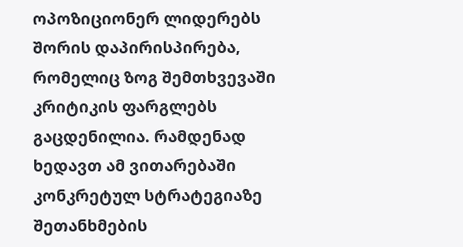ოპოზიციონერ ლიდერებს შორის დაპირისპირება, რომელიც ზოგ შემთხვევაში კრიტიკის ფარგლებს გაცდენილია. რამდენად ხედავთ ამ ვითარებაში კონკრეტულ სტრატეგიაზე შეთანხმების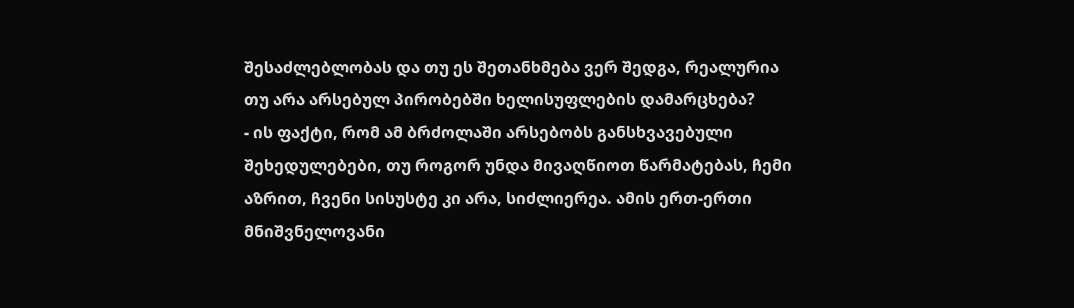შესაძლებლობას და თუ ეს შეთანხმება ვერ შედგა, რეალურია თუ არა არსებულ პირობებში ხელისუფლების დამარცხება?
- ის ფაქტი, რომ ამ ბრძოლაში არსებობს განსხვავებული შეხედულებები, თუ როგორ უნდა მივაღწიოთ წარმატებას, ჩემი აზრით, ჩვენი სისუსტე კი არა, სიძლიერეა. ამის ერთ-ერთი მნიშვნელოვანი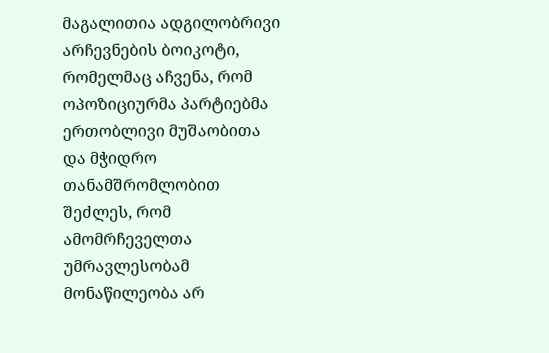მაგალითია ადგილობრივი არჩევნების ბოიკოტი, რომელმაც აჩვენა, რომ ოპოზიციურმა პარტიებმა ერთობლივი მუშაობითა და მჭიდრო თანამშრომლობით შეძლეს, რომ ამომრჩეველთა უმრავლესობამ მონაწილეობა არ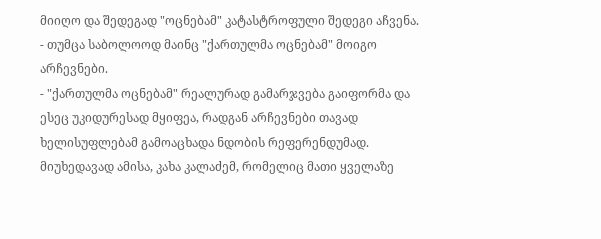მიიღო და შედეგად "ოცნებამ" კატასტროფული შედეგი აჩვენა.
- თუმცა საბოლოოდ მაინც "ქართულმა ოცნებამ" მოიგო არჩევნები.
- "ქართულმა ოცნებამ" რეალურად გამარჯვება გაიფორმა და ესეც უკიდურესად მყიფეა, რადგან არჩევნები თავად ხელისუფლებამ გამოაცხადა ნდობის რეფერენდუმად. მიუხედავად ამისა, კახა კალაძემ, რომელიც მათი ყველაზე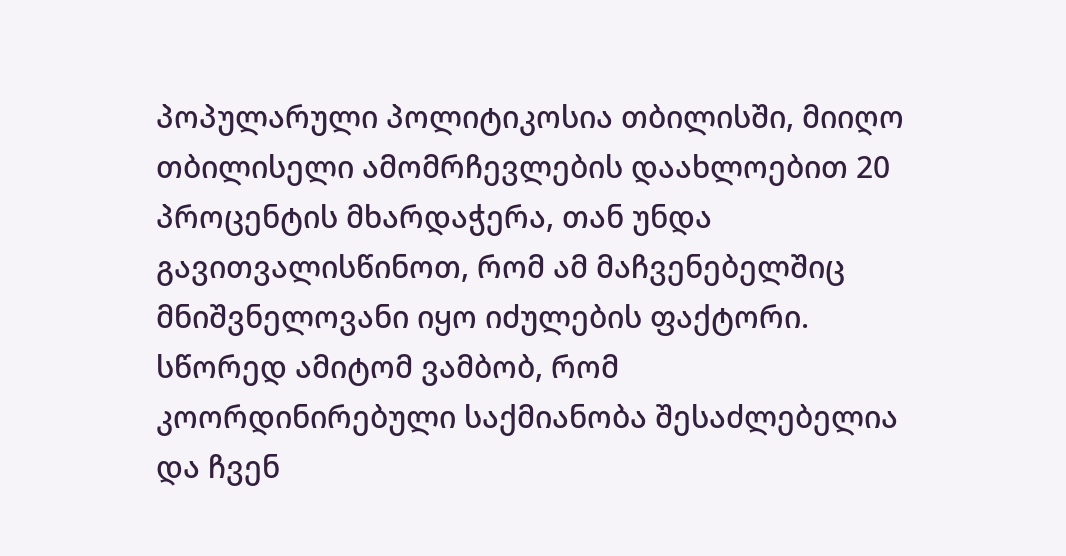პოპულარული პოლიტიკოსია თბილისში, მიიღო თბილისელი ამომრჩევლების დაახლოებით 20 პროცენტის მხარდაჭერა, თან უნდა გავითვალისწინოთ, რომ ამ მაჩვენებელშიც მნიშვნელოვანი იყო იძულების ფაქტორი. სწორედ ამიტომ ვამბობ, რომ კოორდინირებული საქმიანობა შესაძლებელია და ჩვენ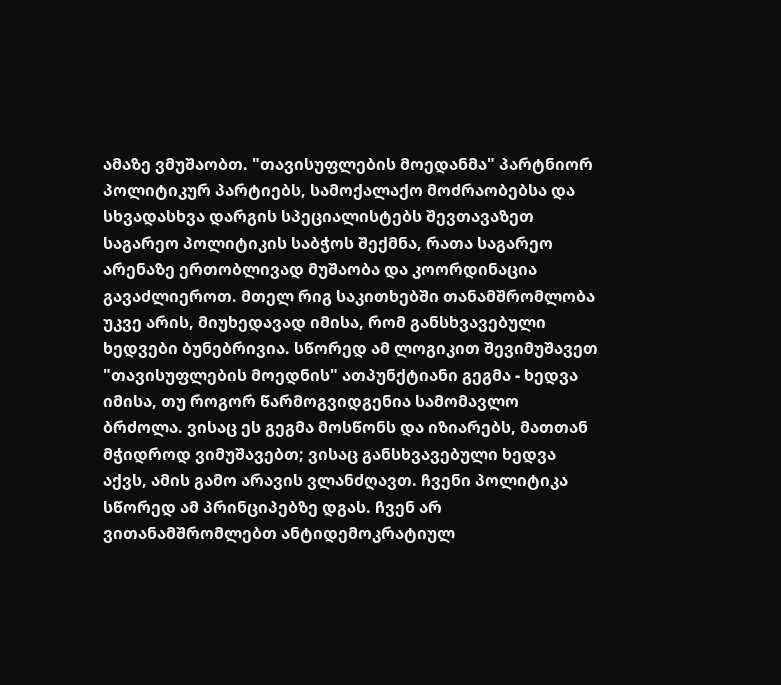ამაზე ვმუშაობთ. "თავისუფლების მოედანმა" პარტნიორ პოლიტიკურ პარტიებს, სამოქალაქო მოძრაობებსა და სხვადასხვა დარგის სპეციალისტებს შევთავაზეთ საგარეო პოლიტიკის საბჭოს შექმნა, რათა საგარეო არენაზე ერთობლივად მუშაობა და კოორდინაცია გავაძლიეროთ. მთელ რიგ საკითხებში თანამშრომლობა უკვე არის, მიუხედავად იმისა, რომ განსხვავებული ხედვები ბუნებრივია. სწორედ ამ ლოგიკით შევიმუშავეთ "თავისუფლების მოედნის" ათპუნქტიანი გეგმა - ხედვა იმისა, თუ როგორ წარმოგვიდგენია სამომავლო ბრძოლა. ვისაც ეს გეგმა მოსწონს და იზიარებს, მათთან მჭიდროდ ვიმუშავებთ; ვისაც განსხვავებული ხედვა აქვს, ამის გამო არავის ვლანძღავთ. ჩვენი პოლიტიკა სწორედ ამ პრინციპებზე დგას. ჩვენ არ ვითანამშრომლებთ ანტიდემოკრატიულ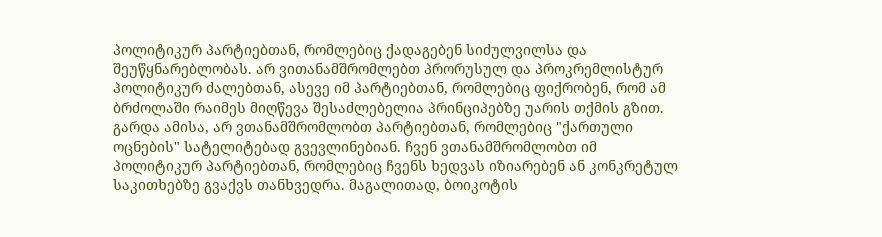პოლიტიკურ პარტიებთან, რომლებიც ქადაგებენ სიძულვილსა და შეუწყნარებლობას. არ ვითანამშრომლებთ პრორუსულ და პროკრემლისტურ პოლიტიკურ ძალებთან, ასევე იმ პარტიებთან, რომლებიც ფიქრობენ, რომ ამ ბრძოლაში რაიმეს მიღწევა შესაძლებელია პრინციპებზე უარის თქმის გზით. გარდა ამისა, არ ვთანამშრომლობთ პარტიებთან, რომლებიც "ქართული ოცნების" სატელიტებად გვევლინებიან. ჩვენ ვთანამშრომლობთ იმ პოლიტიკურ პარტიებთან, რომლებიც ჩვენს ხედვას იზიარებენ ან კონკრეტულ საკითხებზე გვაქვს თანხვედრა. მაგალითად, ბოიკოტის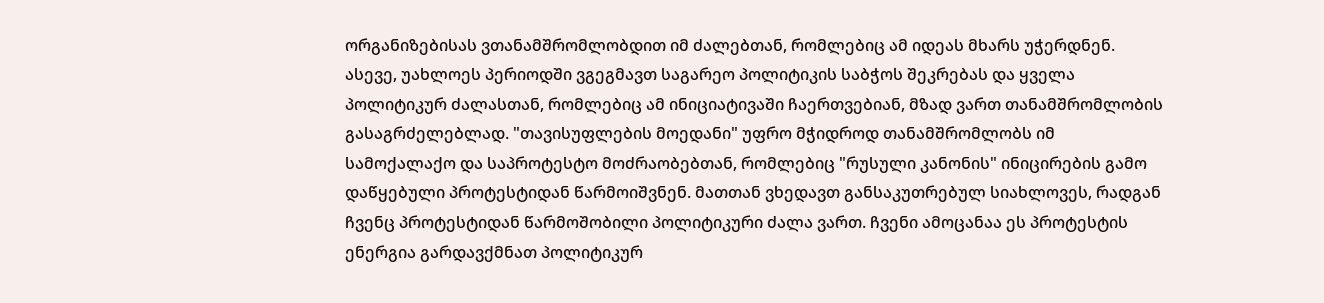ორგანიზებისას ვთანამშრომლობდით იმ ძალებთან, რომლებიც ამ იდეას მხარს უჭერდნენ. ასევე, უახლოეს პერიოდში ვგეგმავთ საგარეო პოლიტიკის საბჭოს შეკრებას და ყველა პოლიტიკურ ძალასთან, რომლებიც ამ ინიციატივაში ჩაერთვებიან, მზად ვართ თანამშრომლობის გასაგრძელებლად. "თავისუფლების მოედანი" უფრო მჭიდროდ თანამშრომლობს იმ სამოქალაქო და საპროტესტო მოძრაობებთან, რომლებიც "რუსული კანონის" ინიცირების გამო დაწყებული პროტესტიდან წარმოიშვნენ. მათთან ვხედავთ განსაკუთრებულ სიახლოვეს, რადგან ჩვენც პროტესტიდან წარმოშობილი პოლიტიკური ძალა ვართ. ჩვენი ამოცანაა ეს პროტესტის ენერგია გარდავქმნათ პოლიტიკურ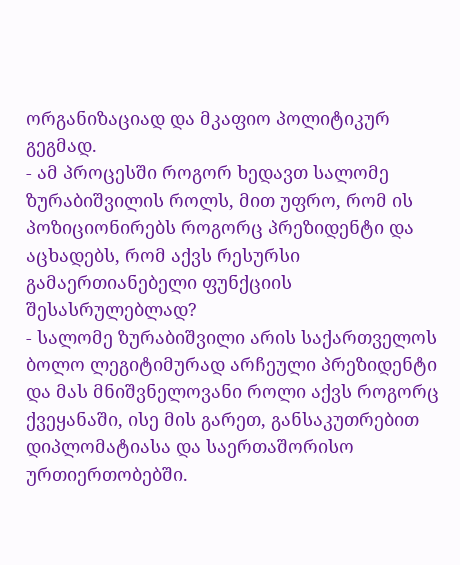ორგანიზაციად და მკაფიო პოლიტიკურ გეგმად.
- ამ პროცესში როგორ ხედავთ სალომე ზურაბიშვილის როლს, მით უფრო, რომ ის პოზიციონირებს როგორც პრეზიდენტი და აცხადებს, რომ აქვს რესურსი გამაერთიანებელი ფუნქციის შესასრულებლად?
- სალომე ზურაბიშვილი არის საქართველოს ბოლო ლეგიტიმურად არჩეული პრეზიდენტი და მას მნიშვნელოვანი როლი აქვს როგორც ქვეყანაში, ისე მის გარეთ, განსაკუთრებით დიპლომატიასა და საერთაშორისო ურთიერთობებში.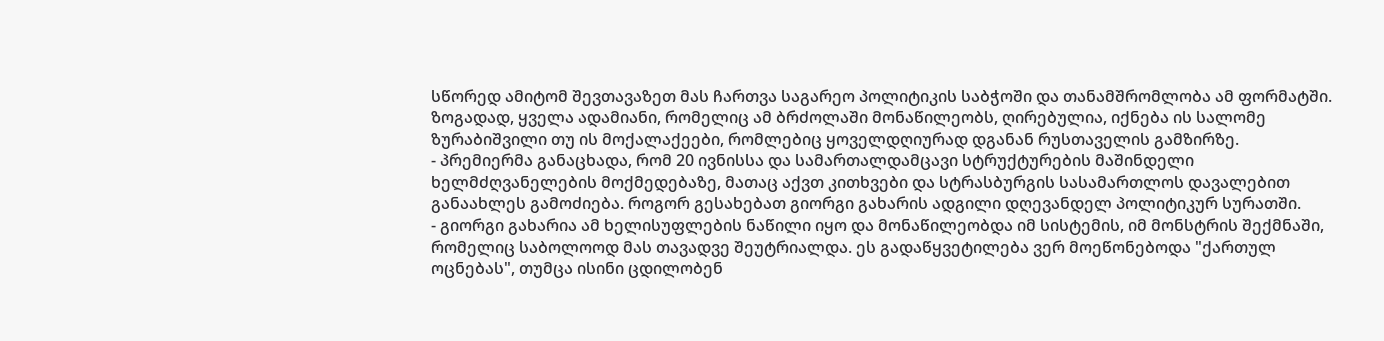სწორედ ამიტომ შევთავაზეთ მას ჩართვა საგარეო პოლიტიკის საბჭოში და თანამშრომლობა ამ ფორმატში. ზოგადად, ყველა ადამიანი, რომელიც ამ ბრძოლაში მონაწილეობს, ღირებულია, იქნება ის სალომე ზურაბიშვილი თუ ის მოქალაქეები, რომლებიც ყოველდღიურად დგანან რუსთაველის გამზირზე.
- პრემიერმა განაცხადა, რომ 20 ივნისსა და სამართალდამცავი სტრუქტურების მაშინდელი ხელმძღვანელების მოქმედებაზე, მათაც აქვთ კითხვები და სტრასბურგის სასამართლოს დავალებით განაახლეს გამოძიება. როგორ გესახებათ გიორგი გახარის ადგილი დღევანდელ პოლიტიკურ სურათში.
- გიორგი გახარია ამ ხელისუფლების ნაწილი იყო და მონაწილეობდა იმ სისტემის, იმ მონსტრის შექმნაში, რომელიც საბოლოოდ მას თავადვე შეუტრიალდა. ეს გადაწყვეტილება ვერ მოეწონებოდა "ქართულ ოცნებას", თუმცა ისინი ცდილობენ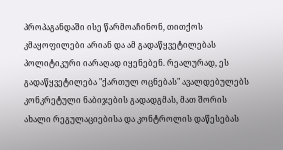პროპაგანდაში ისე წარმოაჩინონ, თითქოს კმაყოფილები არიან და ამ გადაწყვეტილებას პოლიტიკური იარაღად იყენებენ. რეალურად, ეს გადაწყვეტილება "ქართულ ოცნებას" ავალდებულებს კონკრეტული ნაბიჯების გადადგმას, მათ შორის ახალი რეგულაციებისა და კონტროლის დაწესებას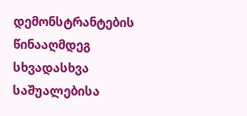დემონსტრანტების წინააღმდეგ სხვადასხვა საშუალებისა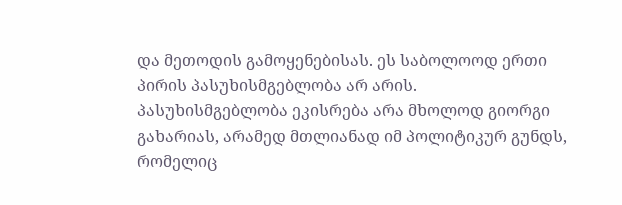და მეთოდის გამოყენებისას. ეს საბოლოოდ ერთი პირის პასუხისმგებლობა არ არის. პასუხისმგებლობა ეკისრება არა მხოლოდ გიორგი გახარიას, არამედ მთლიანად იმ პოლიტიკურ გუნდს, რომელიც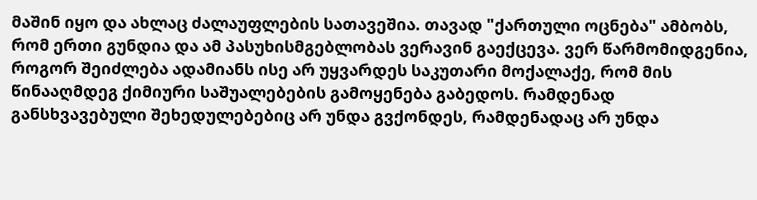მაშინ იყო და ახლაც ძალაუფლების სათავეშია. თავად "ქართული ოცნება" ამბობს, რომ ერთი გუნდია და ამ პასუხისმგებლობას ვერავინ გაექცევა. ვერ წარმომიდგენია, როგორ შეიძლება ადამიანს ისე არ უყვარდეს საკუთარი მოქალაქე, რომ მის წინააღმდეგ ქიმიური საშუალებების გამოყენება გაბედოს. რამდენად განსხვავებული შეხედულებებიც არ უნდა გვქონდეს, რამდენადაც არ უნდა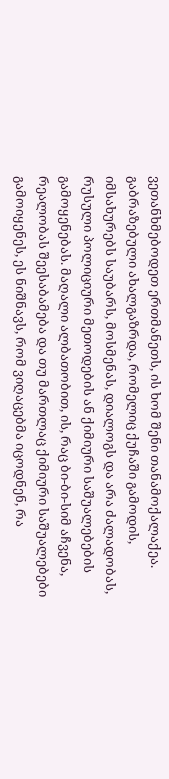ვეთანხმებოდეთ ერთმანეთს, ის ხომ შენი თანამოქალაქეა. გაბრაზებული ახალგაზრდა, რომელიც ქუჩაში გამოდის, იმსახურებს საუბარს, მოსმენას, დიალოგს და არა ძალადობას, რუსული პოლიციური მეთოდების ან ქიმიური საშუალებების გამოყენებას. მაღალი ალბათობით, ის, რაც ბი-ბი-სიმ აჩვენა, რეალობას შეესაბამება და თუ მართლაც ქიმიური საშუალებები გამოიყენეს, ეს ნიშნავს, რომ ვიღაცებმა იცოდნენ, რა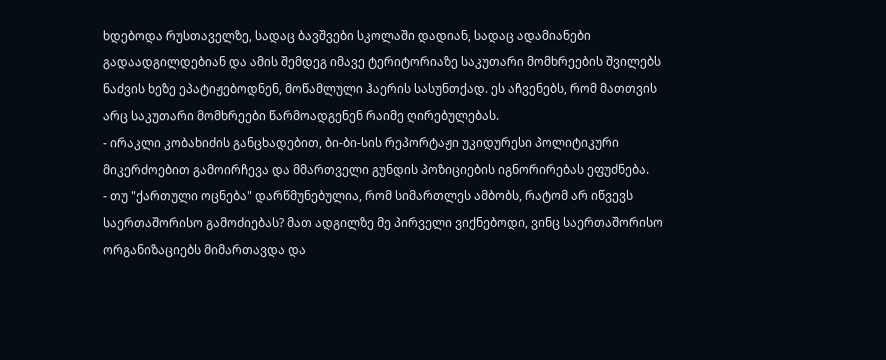ხდებოდა რუსთაველზე, სადაც ბავშვები სკოლაში დადიან, სადაც ადამიანები გადაადგილდებიან და ამის შემდეგ იმავე ტერიტორიაზე საკუთარი მომხრეების შვილებს ნაძვის ხეზე ეპატიჟებოდნენ, მოწამლული ჰაერის სასუნთქად. ეს აჩვენებს, რომ მათთვის არც საკუთარი მომხრეები წარმოადგენენ რაიმე ღირებულებას.
- ირაკლი კობახიძის განცხადებით, ბი-ბი-სის რეპორტაჟი უკიდურესი პოლიტიკური მიკერძოებით გამოირჩევა და მმართველი გუნდის პოზიციების იგნორირებას ეფუძნება.
- თუ "ქართული ოცნება" დარწმუნებულია, რომ სიმართლეს ამბობს, რატომ არ იწვევს საერთაშორისო გამოძიებას? მათ ადგილზე მე პირველი ვიქნებოდი, ვინც საერთაშორისო ორგანიზაციებს მიმართავდა და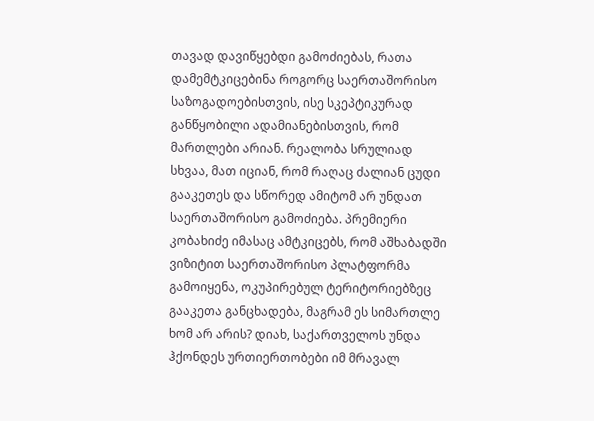თავად დავიწყებდი გამოძიებას, რათა დამემტკიცებინა როგორც საერთაშორისო საზოგადოებისთვის, ისე სკეპტიკურად განწყობილი ადამიანებისთვის, რომ მართლები არიან. რეალობა სრულიად სხვაა, მათ იციან, რომ რაღაც ძალიან ცუდი გააკეთეს და სწორედ ამიტომ არ უნდათ საერთაშორისო გამოძიება. პრემიერი კობახიძე იმასაც ამტკიცებს, რომ აშხაბადში ვიზიტით საერთაშორისო პლატფორმა გამოიყენა, ოკუპირებულ ტერიტორიებზეც გააკეთა განცხადება, მაგრამ ეს სიმართლე ხომ არ არის? დიახ, საქართველოს უნდა ჰქონდეს ურთიერთობები იმ მრავალ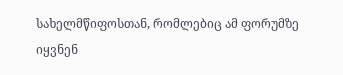სახელმწიფოსთან, რომლებიც ამ ფორუმზე იყვნენ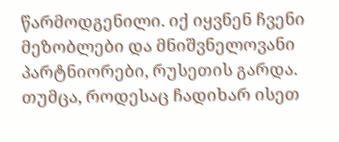წარმოდგენილი. იქ იყვნენ ჩვენი მეზობლები და მნიშვნელოვანი პარტნიორები, რუსეთის გარდა. თუმცა, როდესაც ჩადიხარ ისეთ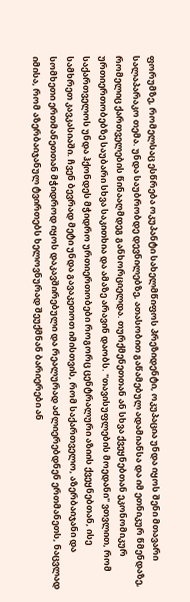ფორუმზე, რომელსაც ესწრება ოკუპანტი სახელმწიფოს პრეზიდენტი, ოკუპაცია უნდა იყოს შენი მთავარი სალაპარაკო თემა. უნდა საუბრობდე დევნილებზე, ათასობით გაწამებულ ადამიანსა და იმ ეთნიკურ წმენდაზე, რომელიც ქართველების წინააღმდეგ განხორციელდა. თურქმენეთთან ან სხვა ქვეყნებთან ეკონომიკურ ურთიერთობებზე საუბარი სხვა საკითხია და ამაზე არავინ დაობს. "თავისუფლების მოედანი" ვთვლით, რომ საქართველოს უნდა ჰქონდეს მჭიდრო ურთიერთობები როგორც ცენტრალური აზიის ქვეყნებთან, ისე სამხრეთ კავკასიაში. ჩვენ ბევრად მეტი უნდა გავაკეთოთ იმისთვის, რომ საქართველო, აზერბაიჯანი და სომხეთი ერთმანეთთან მჭიდროდ იყოს დაკავშირებული და რეალურად აძლიერებდნენ ერთმანეთს, ნაცვლად იმისა, რომ აზერბაიჯანულ ტვირთებს ხელოვნურად შეუქმნან ბარიერები ან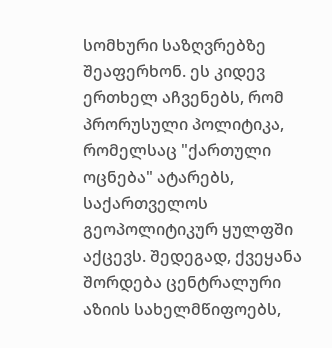სომხური საზღვრებზე შეაფერხონ. ეს კიდევ ერთხელ აჩვენებს, რომ პრორუსული პოლიტიკა, რომელსაც "ქართული ოცნება" ატარებს, საქართველოს გეოპოლიტიკურ ყულფში აქცევს. შედეგად, ქვეყანა შორდება ცენტრალური აზიის სახელმწიფოებს,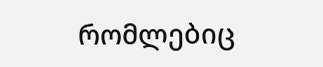რომლებიც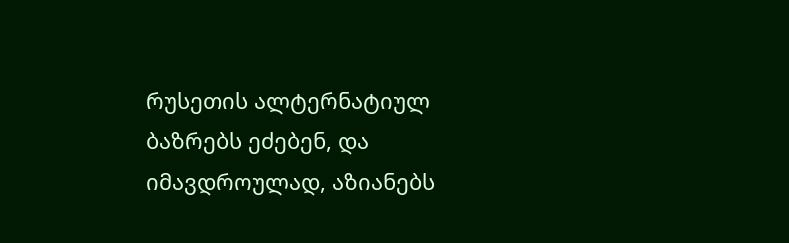რუსეთის ალტერნატიულ ბაზრებს ეძებენ, და იმავდროულად, აზიანებს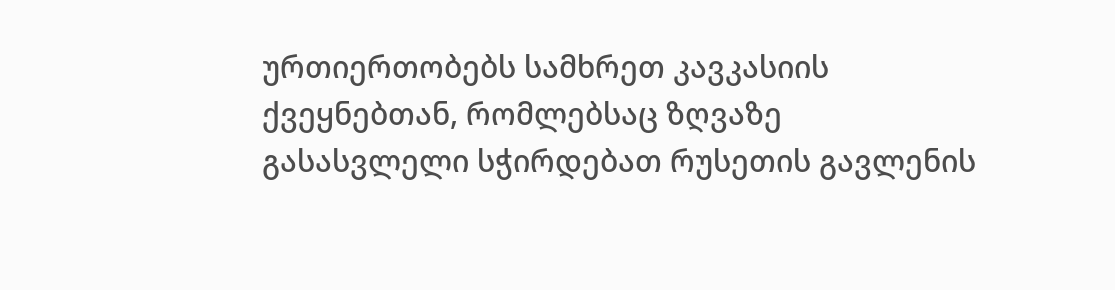ურთიერთობებს სამხრეთ კავკასიის ქვეყნებთან, რომლებსაც ზღვაზე გასასვლელი სჭირდებათ რუსეთის გავლენის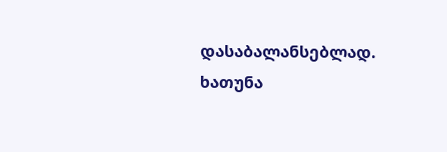დასაბალანსებლად.
ხათუნა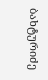ბახტურიძე